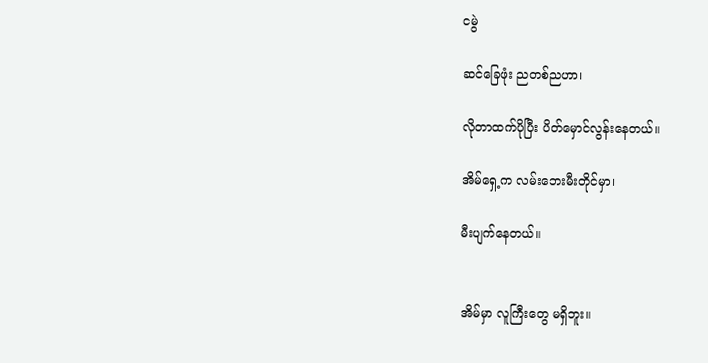ငမွဲ

ဆင်ခြေဖုံး ညတစ်ညဟာ၊

လိုတာထက်ပိုပြီး ပိတ်မှောင်လွန်းနေတယ်။

အိမ်ရှေ့က လမ်းဘေးမီးတိုင်မှာ၊

မီးပျက်နေတယ်။


အိမ်မှာ လူကြီးတွေ မရှိဘူး။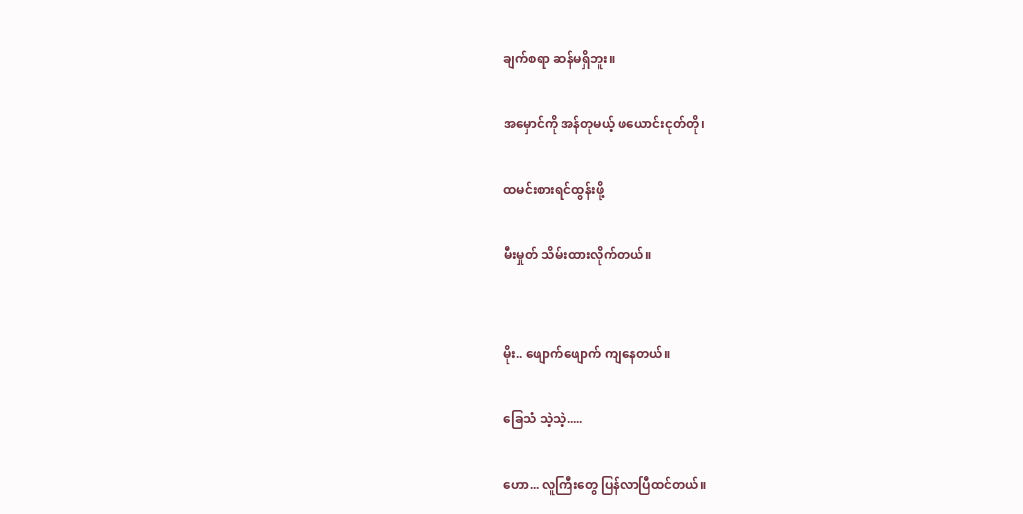ချက်စရာ ဆန်မရှိဘူး။

အမှောင်ကို အန်တုမယ့် ဖယောင်းငုတ်တို၊

ထမင်းစားရင်ထွန်းဖို့

မီးမှုတ် သိမ်းထားလိုက်တယ်။


မိုး.. ဖျောက်ဖျောက် ကျနေတယ်။

ခြေသံ သဲ့သဲ့.....

ဟော... လူကြီးတွေ ပြန်လာပြီထင်တယ်။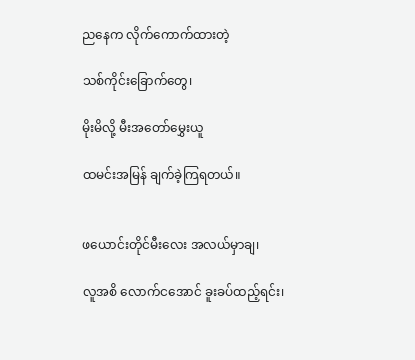ညနေက လိုက်ကောက်ထားတဲ့

သစ်ကိုင်းခြောက်တွေ၊

မိုးမိလို့ မီးအတော်မွှေးယူ

ထမင်းအမြန် ချက်ခဲ့ကြရတယ်။


ဖယောင်းတိုင်မီးလေး အလယ်မှာချ၊

လူအစိ လောက်ငအောင် ခူးခပ်ထည့်ရင်း၊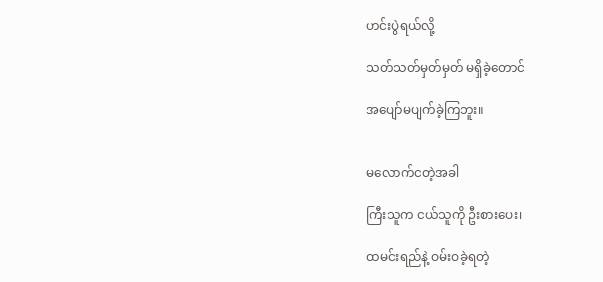ဟင်းပွဲရယ်လို့

သတ်သတ်မှတ်မှတ် မရှိခဲ့တောင်

အပျော်မပျက်ခဲ့ကြဘူး။


မလောက်ငတဲ့အခါ

ကြီးသူက ငယ်သူကို ဦးစားပေး၊

ထမင်းရည်နဲ့ ဝမ်းဝခဲ့ရတဲ့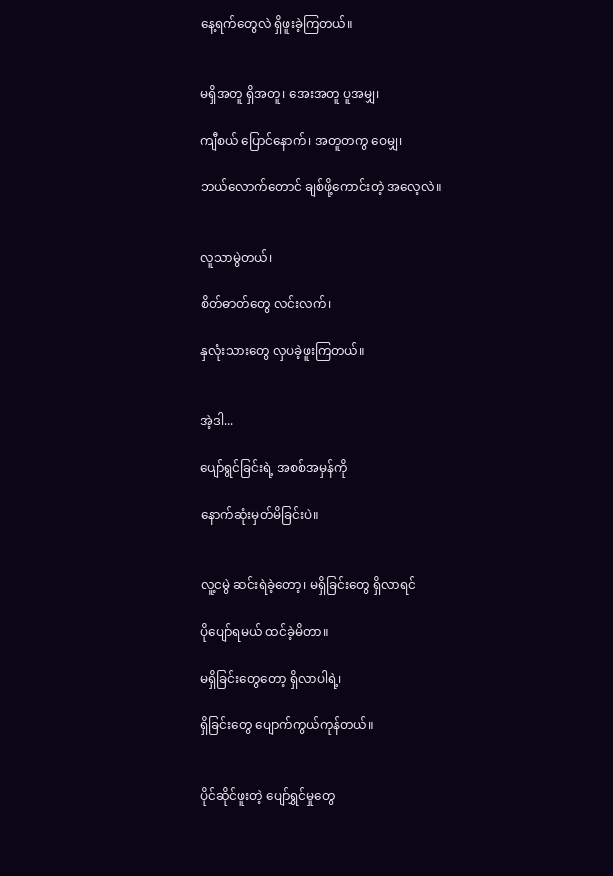နေ့ရက်တွေလဲ ရှိဖူးခဲ့ကြတယ်။


မရှိအတူ ရှိအတူ၊ အေးအတူ ပူအမျှ၊

ကျီစယ် ပြောင်နောက်၊ အတူတကွ ဝေမျှ၊

ဘယ်လောက်တောင် ချစ်ဖို့ကောင်းတဲ့ အလေ့လဲ။


လူသာမွဲတယ်၊

စိတ်ဓာတ်တွေ လင်းလက်၊

နှလုံးသားတွေ လှပခဲ့ဖူးကြတယ်။


အဲ့ဒါ...

ပျော်ရွင်ခြင်းရဲ့ အစစ်အမှန်ကို

နောက်ဆုံးမှတ်မိခြင်းပဲ။


လူ့ငမွဲ ဆင်းရဲခဲ့တော့၊ မရှိခြင်းတွေ ရှိလာရင်

ပိုပျော်ရမယ် ထင်ခဲ့မိတာ။

မရှိခြင်းတွေတော့ ရှိလာပါရဲ့၊

ရှိခြင်းတွေ ပျောက်ကွယ်ကုန်တယ်။


ပိုင်ဆိုင်ဖူးတဲ့ ပျော်ရွှင်မှုတွေ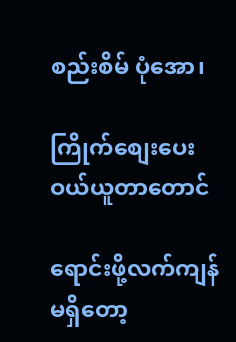စည်းစိမ် ပုံအော၊

ကြိုက်စျေးပေး ဝယ်ယူတာတောင်

ရောင်းဖို့လက်ကျန် မရှိတော့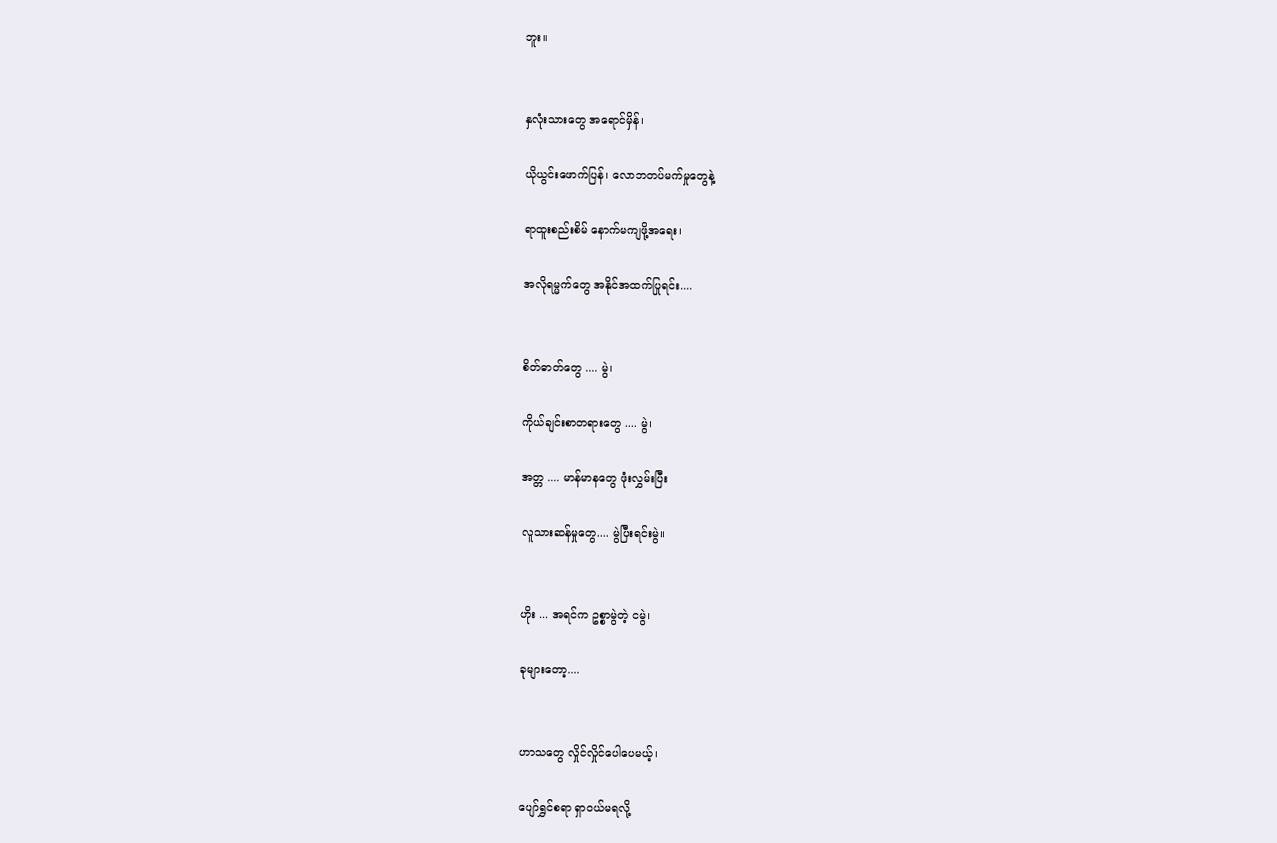ဘူး။


နှလုံးသားတွေ အရောင်မှိန်၊

ယိုယွင်းဖောက်ပြန်၊ လောဘတပ်မက်မှုတွေနဲ့

ရာထူးစည်းစိမ် နောက်မကျဖို့အရေး၊

အလိုရမ္မက်တွေ အနိုင်အထက်ပြုရင်း....


စိတ်ဓာတ်တွေ .... မွဲ၊

ကိုယ်ချင်းစာတရားတွေ .... မွဲ၊

အတ္တ .... မာန်မာနတွေ ဖုံးလွှမ်းပြီး

လူသားဆန်မှုတွေ.... မွဲပြီးရင်းမွဲ။


ဟိုး ... အရင်က ဥစ္စာမွဲတဲ့ ငမွဲ၊

ခုများတော့....


ဟာသတွေ လှိုင်လှိုင်ပေါပေမယ့်၊

ပျော်ရွှင်စရာ ရှာဝယ်မရလို့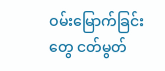ဝမ်းမြောက်ခြင်းတွေ ငတ်မွတ်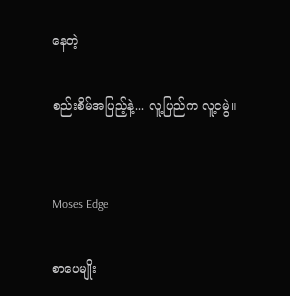နေတဲ့

စည်းစိမ်အပြည့်နဲ့... လူ့ပြည်က လူ့ငမွဲ။


Moses Edge

စာပေမျိုး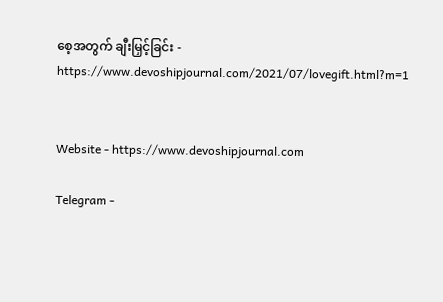စေ့အတွက် ချီးမြှင့်ခြင်း - https://www.devoshipjournal.com/2021/07/lovegift.html?m=1


Website - https://www.devoshipjournal.com

Telegram -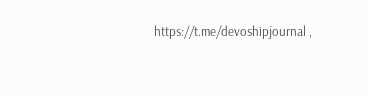https://t.me/devoshipjournal ,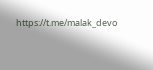https://t.me/malak_devo